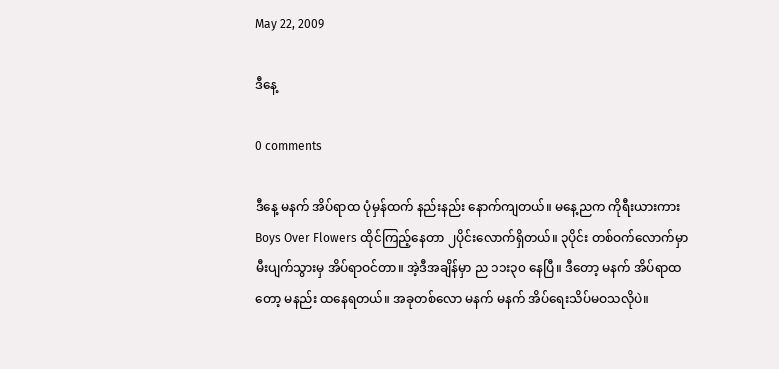May 22, 2009

ဒီနေ့

0 comments

ဒီနေ့ မနက် အိပ်ရာထ ပုံမှန်ထက် နည်းနည်း နောက်ကျတယ်။ မနေ့ညက ကိုရီးယားကား Boys Over Flowers ထိုင်ကြည့်နေတာ ၂ပိုင်းလောက်ရှိတယ်။ ၃ပိုင်း တစ်ဝက်လောက်မှာ မီးပျက်သွားမှ အိပ်ရာဝင်တာ။ အဲ့ဒီအချိန်မှာ ည ၁၁း၃၀ နေပြီ။ ဒီတော့ မနက် အိပ်ရာထတော့ မနည်း ထနေရတယ်။ အခုတစ်လော မနက် မနက် အိပ်ရေးသိပ်မဝသလိုပဲ။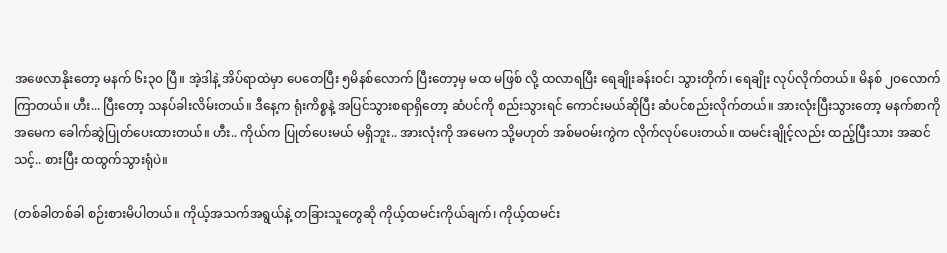အဖေလာနိုးတော့ မနက် ၆း၃၀ ပြီ။ အဲ့ဒါနဲ့ အိပ်ရာထဲမှာ ပေတေပြီး ၅မိနစ်လောက် ပြီးတော့မှ မထ မဖြစ် လို့ ထလာရပြီး ရေချိုးခန်းဝင်၊ သွားတိုက်၊ ရေချိုး လုပ်လိုက်တယ်။ မိနစ် ၂၀လောက်ကြာတယ်။ ဟီး... ပြီးတော့ သနပ်ခါးလိမ်းတယ်။ ဒီနေ့က ရုံးကိစ္စနဲ့ အပြင်သွားစရာရှိတော့ ဆံပင်ကို စည်းသွားရင် ကောင်းမယ်ဆိုပြီး ဆံပင်စည်းလိုက်တယ်။ အားလုံးပြီးသွားတော့ မနက်စာကို အမေက ခေါက်ဆွဲပြုတ်ပေးထားတယ်။ ဟီး.. ကိုယ်က ပြုတ်ပေးမယ် မရှိဘူး.. အားလုံးကို အမေက သို့မဟုတ် အစ်မဝမ်းကွဲက လိုက်လုပ်ပေးတယ်။ ထမင်းချိုင့်လည်း ထည့်ပြီးသား အဆင်သင့်.. စားပြီး ထထွက်သွားရုံပဲ။

(တစ်ခါတစ်ခါ စဉ်းစားမိပါတယ်။ ကိုယ့်အသက်အရွယ်နဲ့ တခြားသူတွေဆို ကိုယ့်ထမင်းကိုယ်ချက်၊ ကိုယ့်ထမင်း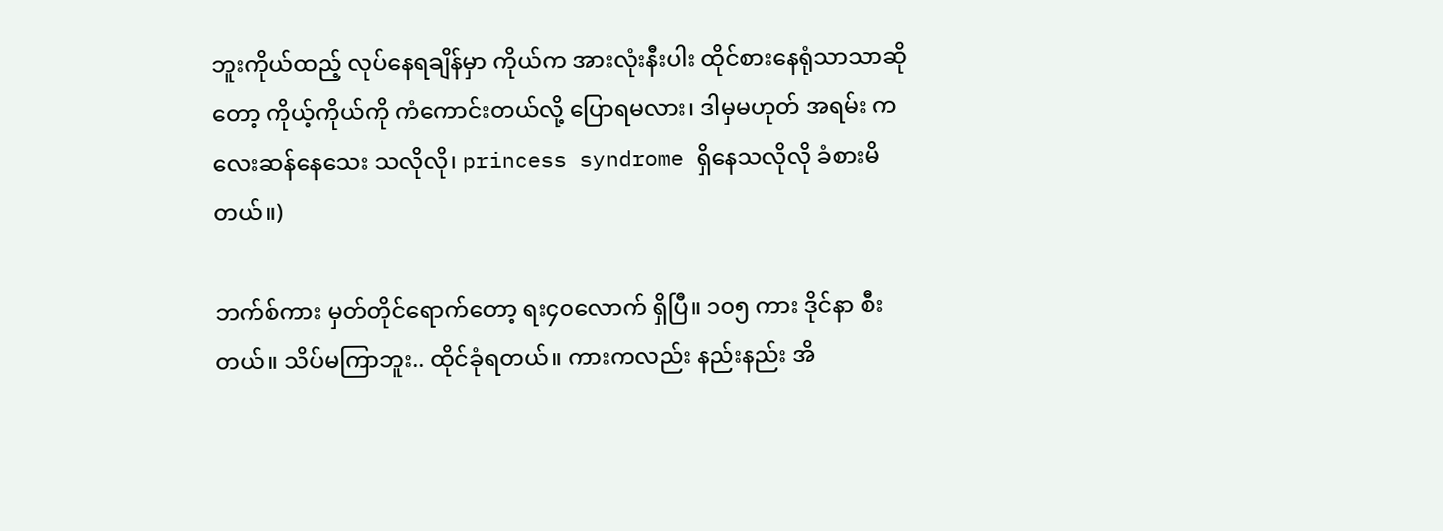ဘူးကိုယ်ထည့် လုပ်နေရချိန်မှာ ကိုယ်က အားလုံးနီးပါး ထိုင်စားနေရုံသာသာဆိုတော့ ကိုယ့်ကိုယ်ကို ကံကောင်းတယ်လို့ ပြောရမလား၊ ဒါမှမဟုတ် အရမ်း ကလေးဆန်နေသေး သလိုလို၊ princess syndrome ရှိနေသလိုလို ခံစားမိတယ်။)

ဘက်စ်ကား မှတ်တိုင်ရောက်တော့ ရး၄၀လောက် ရှိပြီ။ ၁၀၅ ကား ဒိုင်နာ စီးတယ်။ သိပ်မကြာဘူး.. ထိုင်ခုံရတယ်။ ကားကလည်း နည်းနည်း အိ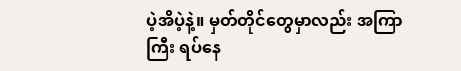ပဲ့အိပဲ့နဲ့။ မှတ်တိုင်တွေမှာလည်း အကြာကြီး ရပ်နေ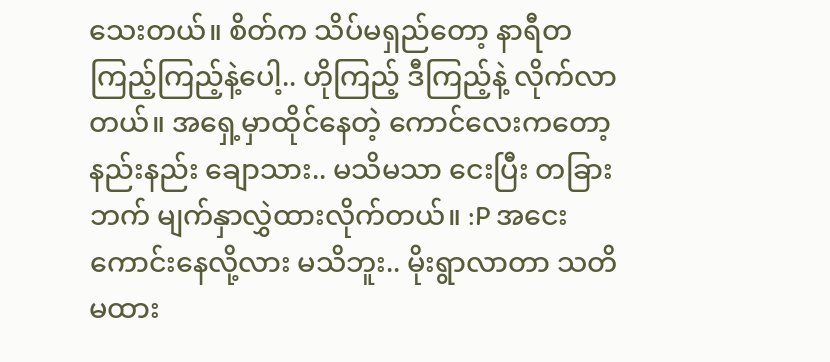သေးတယ်။ စိတ်က သိပ်မရှည်တော့ နာရီတကြည့်ကြည့်နဲ့ပေါ့.. ဟိုကြည့် ဒီကြည့်နဲ့ လိုက်လာတယ်။ အရှေ့မှာထိုင်နေတဲ့ ကောင်လေးကတော့ နည်းနည်း ချောသား.. မသိမသာ ငေးပြီး တခြားဘက် မျက်နှာလွှဲထားလိုက်တယ်။ :P အငေးကောင်းနေလို့လား မသိဘူး.. မိုးရွာလာတာ သတိမထား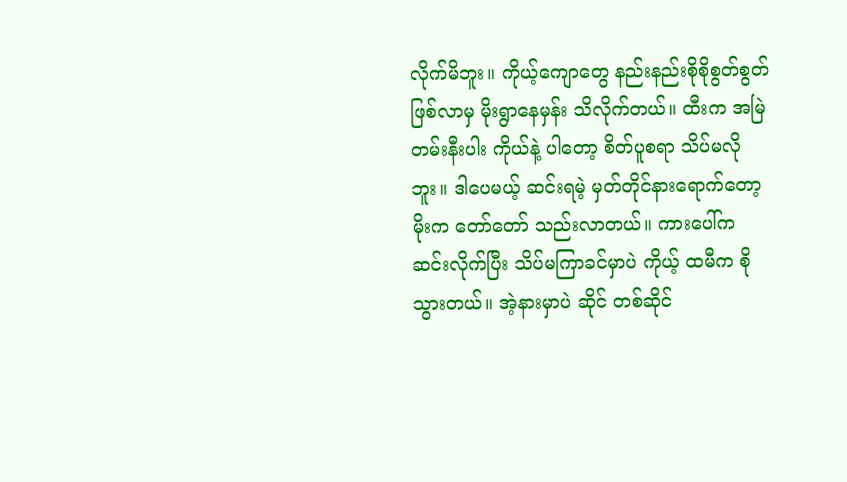လိုက်မိဘူး။ ကိုယ့်ကျောတွေ နည်းနည်းစိုစိုစွတ်စွတ် ဖြစ်လာမှ မိုးရွာနေမှန်း သိလိုက်တယ်။ ထီးက အမြဲတမ်းနီးပါး ကိုယ်နဲ့ ပါတော့ စိတ်ပူစရာ သိပ်မလိုဘူး။ ဒါပေမယ့် ဆင်းရမဲ့ မှတ်တိုင်နားရောက်တော့ မိုးက တော်တော် သည်းလာတယ်။ ကားပေါ်က ဆင်းလိုက်ပြီး သိပ်မကြာခင်မှာပဲ ကိုယ့် ထမီက စိုသွားတယ်။ အဲ့နားမှာပဲ ဆိုင် တစ်ဆိုင်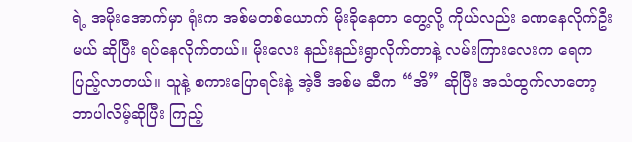ရဲ့ အမိုးအောက်မှာ ရုံးက အစ်မတစ်ယောက် မိုးခိုနေတာ တွေ့လို့ ကိုယ်လည်း ခဏနေလိုက်ဦးမယ် ဆိုပြီး ရပ်နေလိုက်တယ်။ မိုးလေး နည်းနည်းရွာလိုက်တာနဲ့ လမ်းကြားလေးက ရေက ပြည့်လာတယ်။ သူနဲ့ စကားပြောရင်းနဲ့ အဲ့ဒီ အစ်မ ဆီက “အိ” ဆိုပြီး အသံထွက်လာတော့ ဘာပါလိမ့်ဆိုပြီး ကြည့်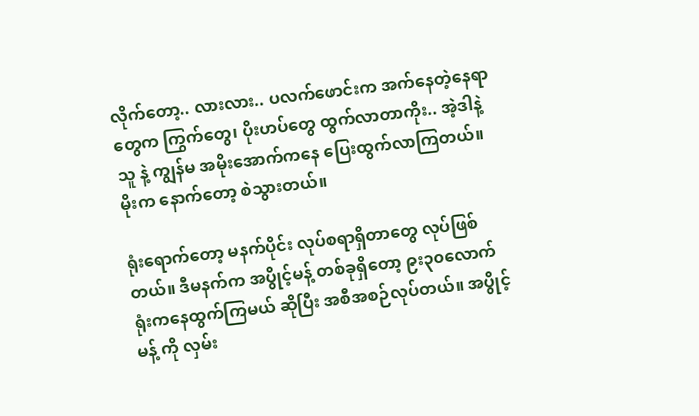လိုက်တော့.. လားလား.. ပလက်ဖောင်းက အက်နေတဲ့နေရာတွေက ကြွက်တွေ၊ ပိုးဟပ်တွေ ထွက်လာတာကိုး.. အဲ့ဒါနဲ့ သူ နဲ့ ကျွန်မ အမိုးအောက်ကနေ ပြေးထွက်လာကြတယ်။ မိုးက နောက်တော့ စဲသွားတယ်။

ရုံးရောက်တော့ မနက်ပိုင်း လုပ်စရာရှိတာတွေ လုပ်ဖြစ်တယ်။ ဒီမနက်က အပွိုင့်မန့် တစ်ခုရှိတော့ ၉း၃၀လောက် ရုံးကနေထွက်ကြမယ် ဆိုပြီး အစီအစဉ်လုပ်တယ်။ အပွိုင့်မန့် ကို လှမ်း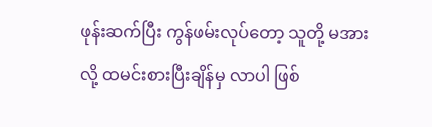ဖုန်းဆက်ပြီး ကွန်ဖမ်းလုပ်တော့ သူတို့ မအားလို့ ထမင်းစားပြီးချိန်မှ လာပါ ဖြစ်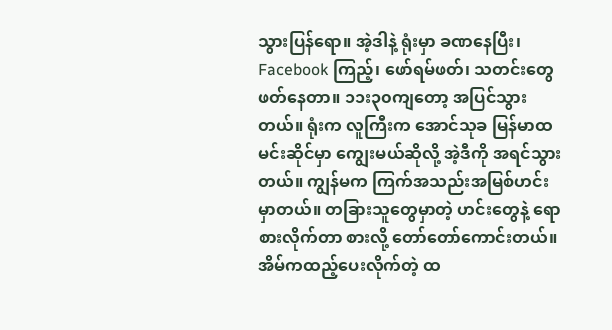သွားပြန်ရော။ အဲ့ဒါနဲ့ ရုံးမှာ ခဏနေပြီး၊ Facebook ကြည့်၊ ဖော်ရမ်ဖတ်၊ သတင်းတွေဖတ်နေတာ။ ၁၁း၃၀ကျတော့ အပြင်သွားတယ်။ ရုံးက လူကြီးက အောင်သုခ မြန်မာထမင်းဆိုင်မှာ ကျွေးမယ်ဆိုလို့ အဲ့ဒီကို အရင်သွားတယ်။ ကျွန်မက ကြက်အသည်းအမြစ်ဟင်း မှာတယ်။ တခြားသူတွေမှာတဲ့ ဟင်းတွေနဲ့ ရောစားလိုက်တာ စားလို့ တော်တော်ကောင်းတယ်။ အိမ်ကထည့်ပေးလိုက်တဲ့ ထ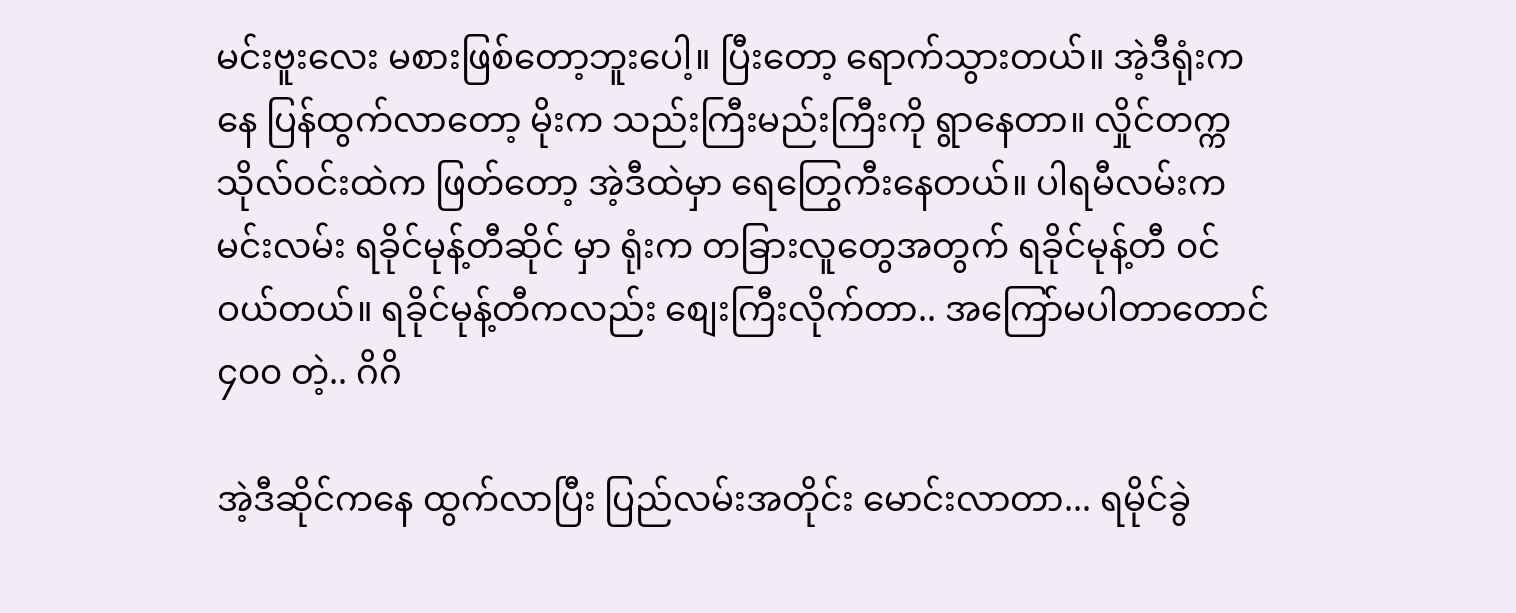မင်းဗူးလေး မစားဖြစ်တော့ဘူးပေါ့။ ပြီးတော့ ရောက်သွားတယ်။ အဲ့ဒီရုံးကနေ ပြန်ထွက်လာတော့ မိုးက သည်းကြီးမည်းကြီးကို ရွာနေတာ။ လှိုင်တက္ကသိုလ်ဝင်းထဲက ဖြတ်တော့ အဲ့ဒီထဲမှာ ရေတြွေကီးနေတယ်။ ပါရမီလမ်းက မင်းလမ်း ရခိုင်မုန့်တီဆိုင် မှာ ရုံးက တခြားလူတွေအတွက် ရခိုင်မုန့်တီ ၀င်ဝယ်တယ်။ ရခိုင်မုန့်တီကလည်း စျေးကြီးလိုက်တာ.. အကြော်မပါတာတောင် ၄၀၀ တဲ့.. ဂိဂိ

အဲ့ဒီဆိုင်ကနေ ထွက်လာပြီး ပြည်လမ်းအတိုင်း မောင်းလာတာ... ရမိုင်ခွဲ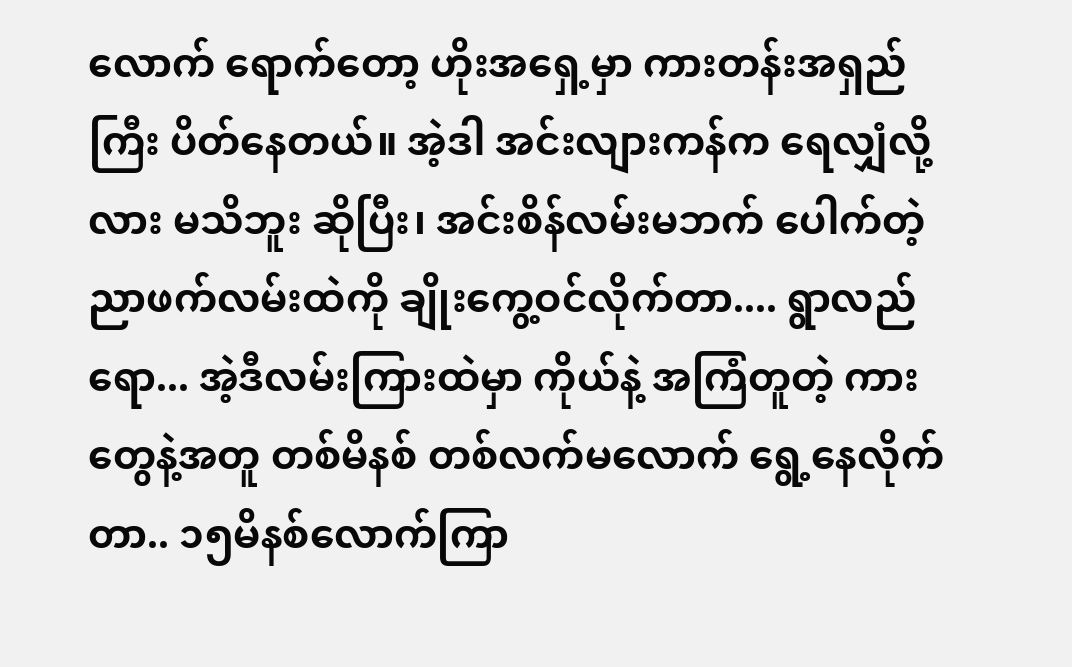လောက် ရောက်တော့ ဟိုးအရှေ့မှာ ကားတန်းအရှည်ကြီး ပိတ်နေတယ်။ အဲ့ဒါ အင်းလျားကန်က ရေလျှံလို့လား မသိဘူး ဆိုပြီး၊ အင်းစိန်လမ်းမဘက် ပေါက်တဲ့ ညာဖက်လမ်းထဲကို ချိုးကွေ့ဝင်လိုက်တာ.... ရွာလည်ရော... အဲ့ဒီလမ်းကြားထဲမှာ ကိုယ်နဲ့ အကြံတူတဲ့ ကားတွေနဲ့အတူ တစ်မိနစ် တစ်လက်မလောက် ရွေ့နေလိုက်တာ.. ၁၅မိနစ်လောက်ကြာ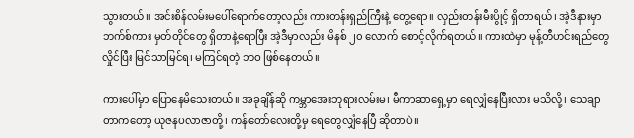သွားတယ်။ အင်းစိန်လမ်းမပေါ်ရောက်တော့လည်း ကားတန်းရှည်ကြီးနဲ့ တွေ့ရော။ လှည်းတန်းမီးပွိုင့် ရှိတာရယ်၊ အဲ့ဒီနားမှာ ဘက်စ်ကား မှတ်တိုင်တွေ ရှိတာနဲ့ရောပြီး အဲ့ဒီမှာလည်း မိနစ် ၂၀ လောက် စောင့်လိုက်ရတယ်။ ကားထဲမှာ မုန့်တီဟင်းရည်တွေ လှိုင်ပြီး မြင်သာမြင်ရ၊ မကြင်ရတဲ့ ဘဝ ဖြစ်နေတယ်။

ကားပေါ်မှာ ပြောနေမိသေးတယ်။ အခုချိန်ဆို ကမ္ဘာအေးဘုရားလမ်းမ၊ မီကာဆာရှေ့မှာ ရေလျှံနေပြီးလား မသိလို့၊ သေချာတာကတော့ ယုဇနပလာဇာတို့၊ ကန်တော်လေးတို့မှ ရေတွေလျှံနေပြီ ဆိုတာပဲ။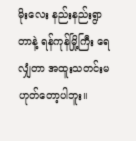မိုးလေး နည်းနည်းရွာတာနဲ့ ရန်ကုန်မြို့ကြီး ရေလျှံတာ အထူးသတင်းမဟုတ်တော့ပါဘူး။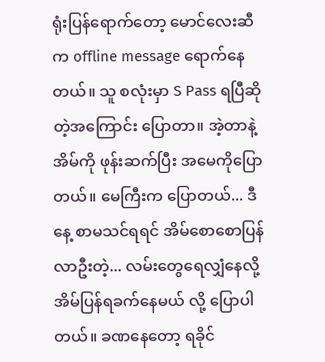ရုံးပြန်ရောက်တော့ မောင်လေးဆီက offline message ရောက်နေတယ်။ သူ စလုံးမှာ S Pass ရပြီဆိုတဲ့အကြောင်း ပြောတာ။ အဲ့တာနဲ့ အိမ်ကို ဖုန်းဆက်ပြီး အမေကိုပြောတယ်။ မေကြီးက ပြောတယ်... ဒီနေ့ စာမသင်ရရင် အိမ်စောစောပြန်လာဦးတဲ့... လမ်းတွေရေလျှံနေလို့ အိမ်ပြန်ရခက်နေမယ် လို့ ပြောပါတယ်။ ခဏနေတော့ ရခိုင်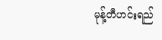မုန့်တီဟင်းရည်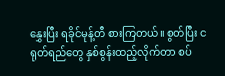နွှေးပြီး ရခိုင်မုန့်တီ စားကြတယ်။ စွတ်ပြီး ငရုတ်ရည်တွေ နှစ်စွန်းထည့်လိုက်တာ စပ်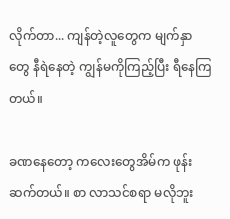လိုက်တာ... ကျန်တဲ့လူတွေက မျက်နှာတွေ နီရဲနေတဲ့ ကျွန်မကိုကြည့်ပြီး ရီနေကြတယ်။

ခဏနေတော့ ကလေးတွေအိမ်က ဖုန်းဆက်တယ်။ စာ လာသင်စရာ မလိုဘူး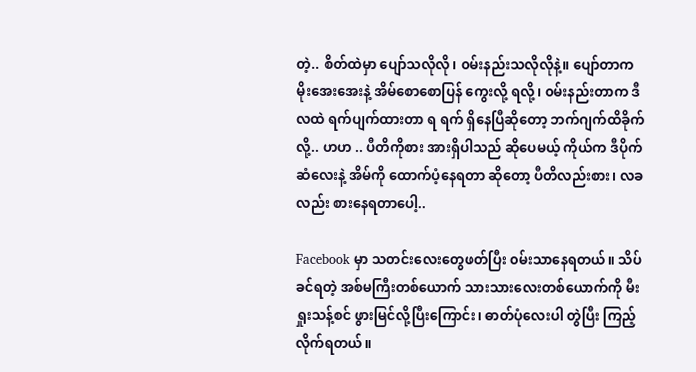တဲ့.. စိတ်ထဲမှာ ပျော်သလိုလို၊ ၀မ်းနည်းသလိုလိုနဲ့။ ပျော်တာက မိုးအေးအေးနဲ့ အိမ်စောစောပြန် ကွေးလို့ ရလို့၊ ၀မ်းနည်းတာက ဒီလထဲ ရက်ပျက်ထားတာ ရ ရက် ရှိနေပြီဆိုတော့ ဘက်ဂျက်ထိခိုက်လို့.. ဟဟ .. ပီတိကိုစား အားရှိပါသည် ဆိုပေမယ့် ကိုယ်က ဒီပိုက်ဆံလေးနဲ့ အိမ်ကို ထောက်ပံ့နေရတာ ဆိုတော့ ပီတိလည်းစား၊ လခလည်း စားနေရတာပေါ့..

Facebook မှာ သတင်းလေးတွေဖတ်ပြီး ၀မ်းသာနေရတယ်။ သိပ်ခင်ရတဲ့ အစ်မကြီးတစ်ယောက် သားသားလေးတစ်ယောက်ကို မီးရှုးသန့်စင် ဖွားမြင်လို့ပြီးကြောင်း၊ ဓာတ်ပုံလေးပါ တွဲပြီး ကြည့်လိုက်ရတယ်။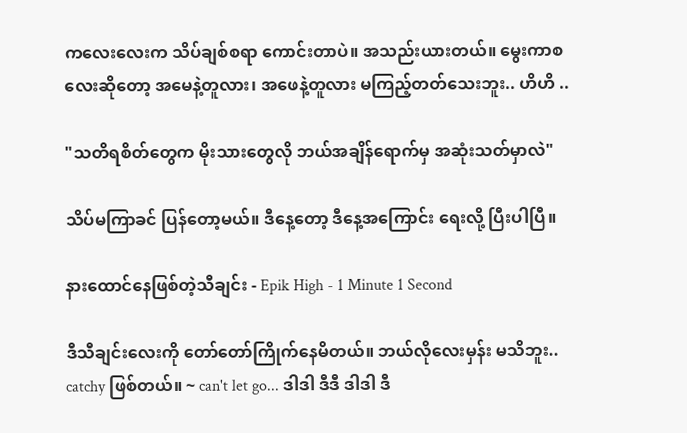ကလေးလေးက သိပ်ချစ်စရာ ကောင်းတာပဲ။ အသည်းယားတယ်။ မွေးကာစလေးဆိုတော့ အမေနဲ့တူလား၊ အဖေနဲ့တူလား မကြည့်တတ်သေးဘူး.. ဟိဟိ ..

"သတိရစိတ်တွေက မိုးသားတွေလို ဘယ်အချိန်ရောက်မှ အဆုံးသတ်မှာလဲ"

သိပ်မကြာခင် ပြန်တော့မယ်။ ဒီနေ့တော့ ဒီနေ့အကြောင်း ရေးလို့ ပြီးပါပြီ။

နားထောင်နေဖြစ်တဲ့သီချင်း - Epik High - 1 Minute 1 Second

ဒီသီချင်းလေးကို တော်တော်ကြိုက်နေမိတယ်။ ဘယ်လိုလေးမှန်း မသိဘူး.. catchy ဖြစ်တယ်။ ~ can't let go... ဒါဒါ ဒီဒီ ဒါဒါ ဒီ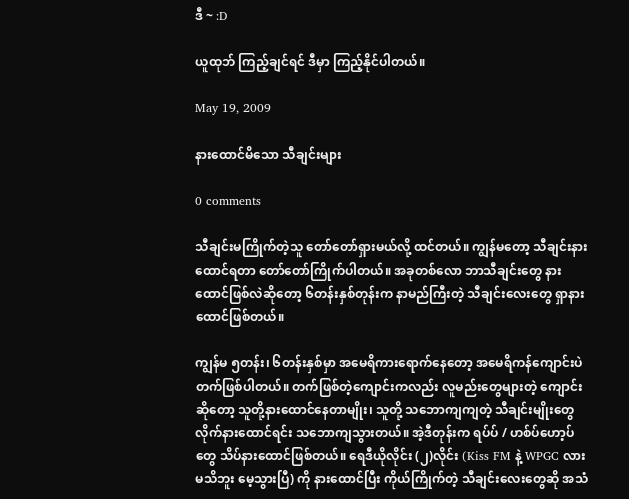ဒီ ~ :D

ယူထုဘ် ကြည့်ချင်ရင် ဒီမှာ ကြည့်နိုင်ပါတယ်။

May 19, 2009

နားထောင်မိသော သီချင်းများ

0 comments

သီချင်းမကြိုက်တဲ့သူ တော်တော်ရှားမယ်လို့ ထင်တယ်။ ကျွန်မတော့ သီချင်းနားထောင်ရတာ တော်တော်ကြိုက်ပါတယ်။ အခုတစ်လော ဘာသီချင်းတွေ နားထောင်ဖြစ်လဲဆိုတော့ ၆တန်းနှစ်တုန်းက နာမည်ကြီးတဲ့ သီချင်းလေးတွေ ရှာနားထောင်ဖြစ်တယ်။

ကျွန်မ ၅တန်း၊ ၆တန်းနှစ်မှာ အမေရိကားရောက်နေတော့ အမေရိကန်ကျောင်းပဲ တက်ဖြစ်ပါတယ်။ တက်ဖြစ်တဲ့ကျောင်းကလည်း လူမည်းတွေများတဲ့ ကျောင်းဆိုတော့ သူတို့နားထောင်နေတာမျိုး၊ သူတို့ သဘောကျကျတဲ့ သီချင်းမျိုးတွေ လိုက်နားထောင်ရင်း သဘောကျသွားတယ်။ အဲ့ဒီတုန်းက ရပ်ပ် / ဟစ်ပ်ဟော့ပ် တွေ သိပ်နားထောင်ဖြစ်တယ်။ ရေဒီယိုလိုင်း (၂)လိုင်း (Kiss FM နဲ့ WPGC လား မသိဘူး မေ့သွားပြီ) ကို နားထောင်ပြီး ကိုယ်ကြိုက်တဲ့ သီချင်းလေးတွေဆို အသံ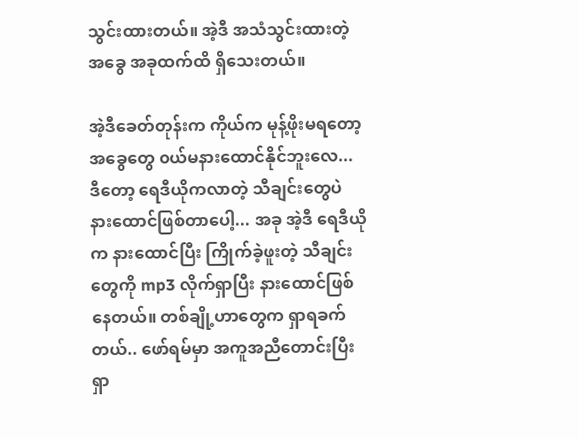သွင်းထားတယ်။ အဲ့ဒီ အသံသွင်းထားတဲ့ အခွေ အခုထက်ထိ ရှိသေးတယ်။

အဲ့ဒီခေတ်တုန်းက ကိုယ်က မုန့်ဖိုးမရတော့ အခွေတွေ ၀ယ်မနားထောင်နိုင်ဘူးလေ... ဒီတော့ ရေဒီယိုကလာတဲ့ သီချင်းတွေပဲ နားထောင်ဖြစ်တာပေါ့... အခု အဲ့ဒီ ရေဒီယိုက နားထောင်ပြီး ကြိုက်ခဲ့ဖူးတဲ့ သီချင်းတွေကို mp3 လိုက်ရှာပြီး နားထောင်ဖြစ်နေတယ်။ တစ်ချို့ဟာတွေက ရှာရခက်တယ်.. ဖော်ရမ်မှာ အကူအညီတောင်းပြီး ရှာ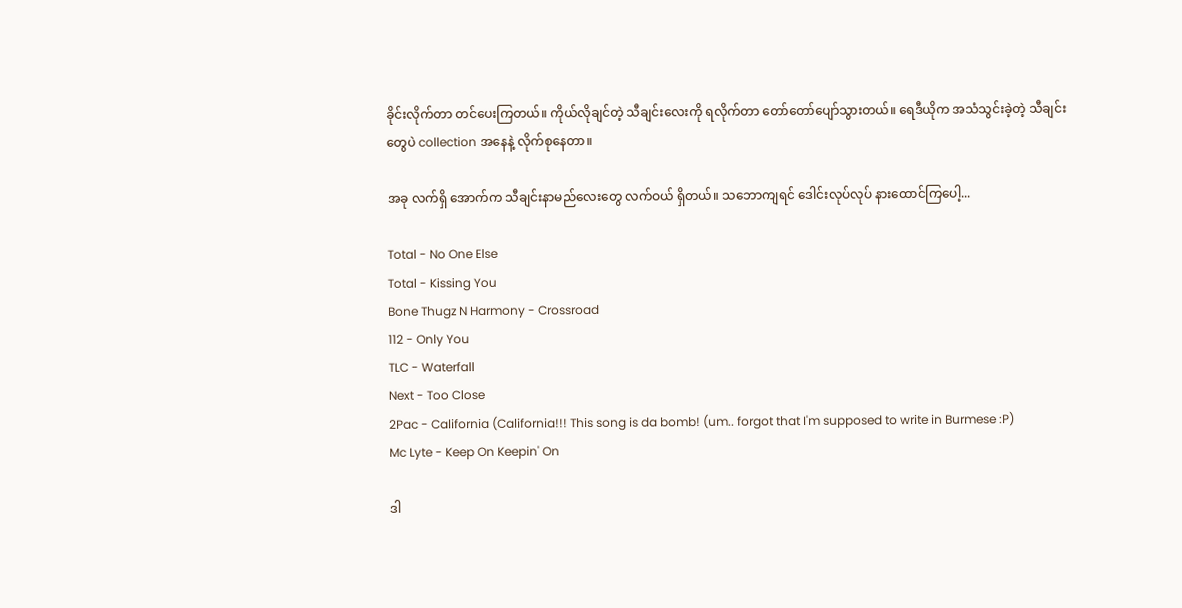ခိုင်းလိုက်တာ တင်ပေးကြတယ်။ ကိုယ်လိုချင်တဲ့ သီချင်းလေးကို ရလိုက်တာ တော်တော်ပျော်သွားတယ်။ ရေဒီယိုက အသံသွင်းခဲ့တဲ့ သီချင်းတွေပဲ collection အနေနဲ့ လိုက်စုနေတာ။

အခု လက်ရှိ အောက်က သီချင်းနာမည်လေးတွေ လက်ဝယ် ရှိတယ်။ သဘောကျရင် ဒေါင်းလုပ်လုပ် နားထောင်ကြပေါ့...

Total - No One Else
Total - Kissing You
Bone Thugz N Harmony - Crossroad
112 - Only You
TLC - Waterfall
Next - Too Close
2Pac - California (California!!! This song is da bomb! (um.. forgot that I'm supposed to write in Burmese :P)
Mc Lyte - Keep On Keepin' On

ဒါ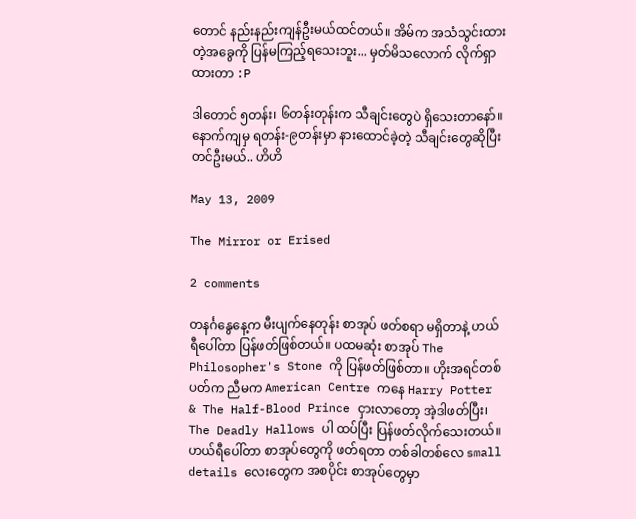တောင် နည်းနည်းကျန်ဦးမယ်ထင်တယ်။ အိမ်က အသံသွင်းထားတဲ့အခွေကို ပြန်မကြည့်ရသေးဘူး... မှတ်မိသလောက် လိုက်ရှာထားတာ :P

ဒါတောင် ၅တန်း၊ ၆တန်းတုန်းက သီချင်းတွေပဲ ရှိသေးတာနော်။ နောက်ကျမှ ရတန်း-၉တန်းမှာ နားထောင်ခဲ့တဲ့ သီချင်းတွေဆိုပြီး တင်ဦးမယ်.. ဟိဟိ

May 13, 2009

The Mirror or Erised

2 comments

တနင်္ဂနွေနေ့က မီးပျက်နေတုန်း စာအုပ် ဖတ်စရာ မရှိတာနဲ့ ဟယ်ရီပေါ်တာ ပြန်ဖတ်ဖြစ်တယ်။ ပထမဆုံး စာအုပ် The Philosopher's Stone ကို ပြန်ဖတ်ဖြစ်တာ။ ဟိုးအရင်တစ်ပတ်က ညီမက American Centre ကနေ Harry Potter & The Half-Blood Prince ငှားလာတော့ အဲ့ဒါဖတ်ပြီး၊ The Deadly Hallows ပါ ထပ်ပြီး ပြန်ဖတ်လိုက်သေးတယ်။ ဟယ်ရီပေါ်တာ စာအုပ်တွေကို ဖတ်ရတာ တစ်ခါတစ်လေ small details လေးတွေက အစပိုင်း စာအုပ်တွေမှာ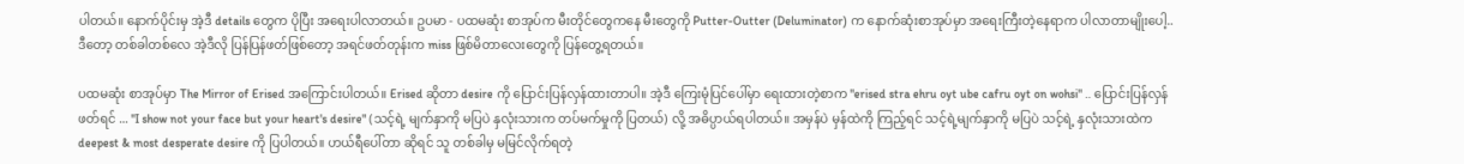ပါတယ်။ နောက်ပိုင်းမှ အဲ့ဒီ details တွေက ပိုပြီး အရေးပါလာတယ်။ ဥပမာ - ပထမဆုံး စာအုပ်က မီးတိုင်တွေကနေ မီးတွေကို Putter-Outter (Deluminator) က နောက်ဆုံးစာအုပ်မှာ အရေးကြီးတဲ့နေရာက ပါလာတာမျိုးပေါ့.. ဒီတော့ တစ်ခါတစ်လေ အဲ့ဒီလို ပြန်ပြန်ဖတ်ဖြစ်တော့ အရင်ဖတ်တုန်းက miss ဖြစ်မိတာလေးတွေကို ပြန်တွေ့ရတယ်။

ပထမဆုံး စာအုပ်မှာ The Mirror of Erised အကြောင်းပါတယ်။ Erised ဆိုတာ desire ကို ပြောင်းပြန်လှန်ထားတာပါ။ အဲ့ဒီ ကြေးမုံပြင်ပေါ်မှာ ရေးထားတဲ့စာက "erised stra ehru oyt ube cafru oyt on wohsi" .. ပြောင်းပြန်လှန်ဖတ်ရင် ... "I show not your face but your heart's desire" (သင့်ရဲ့ မျက်နှာကို မပြပဲ နှလုံးသားက တပ်မက်မှုကို ပြတယ်) လို့ အဓိပ္ပာယ်ရပါတယ်။ အမှန်ပဲ မှန်ထဲကို ကြည့်ရင် သင့်ရဲ့မျက်နှာကို မပြပဲ သင့်ရဲ့ နှလုံးသားထဲက deepest & most desperate desire ကို ပြပါတယ်။ ဟယ်ရီပေါ်တာ ဆိုရင် သူ တစ်ခါမှ မမြင်လိုက်ရတဲ့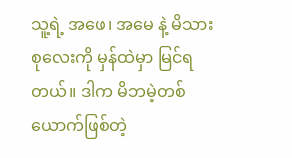သူ့ရဲ့ အဖေ၊ အမေ နဲ့ မိသားစုလေးကို မှန်ထဲမှာ မြင်ရတယ်။ ဒါက မိဘမဲ့တစ်ယောက်ဖြစ်တဲ့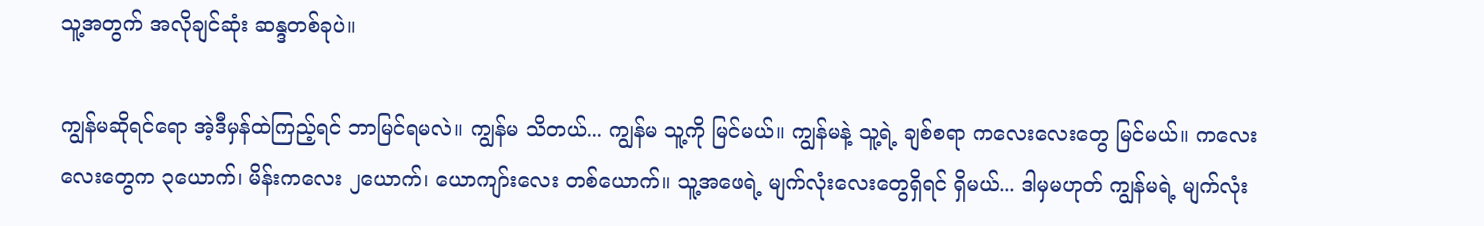သူ့အတွက် အလိုချင်ဆုံး ဆန္ဒတစ်ခုပဲ။

ကျွန်မဆိုရင်ရော အဲ့ဒီမှန်ထဲကြည့်ရင် ဘာမြင်ရမလဲ။ ကျွန်မ သိတယ်... ကျွန်မ သူ့ကို မြင်မယ်။ ကျွန်မနဲ့ သူ့ရဲ့ ချစ်စရာ ကလေးလေးတွေ မြင်မယ်။ ကလေးလေးတွေက ၃ယောက်၊ မိန်းကလေး ၂ယောက်၊ ယောကျာ်းလေး တစ်ယောက်။ သူ့အဖေရဲ့ မျက်လုံးလေးတွေရှိရင် ရှိမယ်... ဒါမှမဟုတ် ကျွန်မရဲ့ မျက်လုံး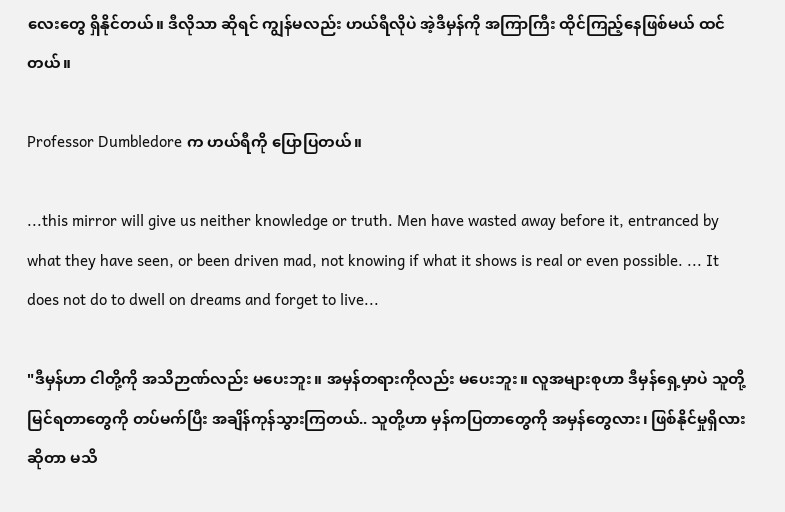လေးတွေ ရှိနိုင်တယ်။ ဒီလိုသာ ဆိုရင် ကျွန်မလည်း ဟယ်ရီလိုပဲ အဲ့ဒီမှန်ကို အကြာကြီး ထိုင်ကြည့်နေဖြစ်မယ် ထင်တယ်။

Professor Dumbledore က ဟယ်ရီကို ပြောပြတယ်။

...this mirror will give us neither knowledge or truth. Men have wasted away before it, entranced by what they have seen, or been driven mad, not knowing if what it shows is real or even possible. ... It does not do to dwell on dreams and forget to live...

"ဒီမှန်ဟာ ငါတို့ကို အသိဉာဏ်လည်း မပေးဘူး။ အမှန်တရားကိုလည်း မပေးဘူး။ လူအများစုဟာ ဒီမှန်ရှေ့မှာပဲ သူတို့မြင်ရတာတွေကို တပ်မက်ပြီး အချိန်ကုန်သွားကြတယ်.. သူတို့ဟာ မှန်ကပြတာတွေကို အမှန်တွေလား၊ ဖြစ်နိုင်မှုရှိလား ဆိုတာ မသိ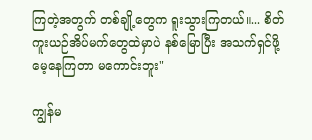ကြတဲ့အတွက် တစ်ချို့တွေက ရူးသွားကြတယ်။... စိတ်ကူးယဉ်အိပ်မက်တွေထဲမှာပဲ နစ်မြောပြီး အသက်ရှင်ဖို့ မေ့နေကြတာ မကောင်းဘူး"

ကျွန်မ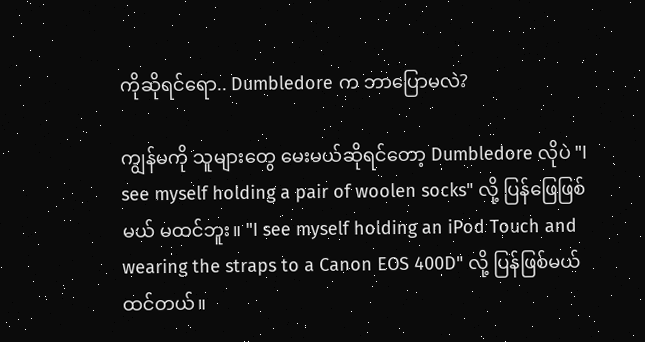ကိုဆိုရင်ရော.. Dumbledore က ဘာပြောမလဲ?

ကျွန်မကို သူများတွေ မေးမယ်ဆိုရင်တော့ Dumbledore လိုပဲ "I see myself holding a pair of woolen socks" လို့ ပြန်ဖြေဖြစ်မယ် မထင်ဘူး။ "I see myself holding an iPod Touch and wearing the straps to a Canon EOS 400D" လို့ ပြန်ဖြစ်မယ်ထင်တယ်။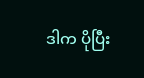ဒါက ပိုပြီး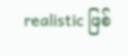realistic ဖြစ်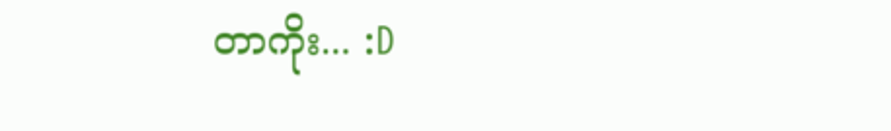တာကိုး... :D